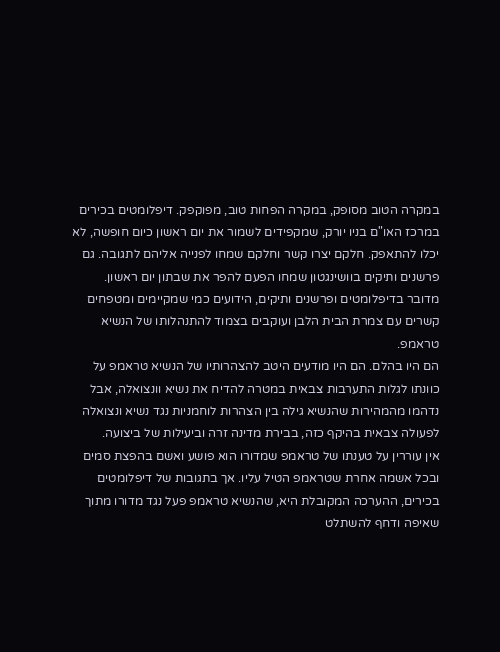במקרה הטוב מסופק, במקרה הפחות טוב, מפוקפק. דיפלומטים בכירים במרכז האו"ם בניו יורק, שמקפידים לשמור את יום ראשון כיום חופשה, לא יכלו להתאפק. חלקם יצרו קשר וחלקם שמחו לפנייה אליהם לתגובה. גם פרשנים ותיקים בוושינגטון שמחו הפעם להפר את שבתון יום ראשון. מדובר בדיפלומטים ופרשנים ותיקים, הידועים כמי שמקיימים ומטפחים קשרים עם צמרת הבית הלבן ועוקבים בצמוד להתנהלותו של הנשיא טראמפ.
הם היו בהלם. הם היו מודעים היטב להצהרותיו של הנשיא טראמפ על כוונתו לגלות התערבות צבאית במטרה להדיח את נשיא וונצואלה, אבל נדהמו מהמהירות שהנשיא גילה בין הצהרות לוחמניות נגד נשיא ונצואלה לפעולה צבאית בהיקף כזה, בבירת מדינה זרה וביעילות של ביצועה.
אין עוררין על טענתו של טראמפ שמדורו הוא פושע ואשם בהפצת סמים ובכל אשמה אחרת שטראמפ הטיל עליו. אך בתגובות של דיפלומטים בכירים, ההערכה המקובלת היא, שהנשיא טראמפ פעל נגד מדורו מתוך שאיפה ודחף להשתלט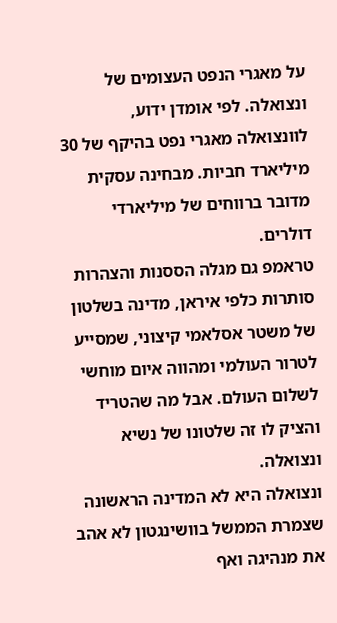על מאגרי הנפט העצומים של ונצואלה. לפי אומדן ידוע, לוונצואלה מאגרי נפט בהיקף של 30 מיליארד חביות. מבחינה עסקית מדובר ברווחים של מיליארדי דולרים.
טראמפ גם מגלה הססנות והצהרות סותרות כלפי איראן, מדינה בשלטון של משטר אסלאמי קיצוני, שמסייע לטרור העולמי ומהווה איום מוחשי לשלום העולם. אבל מה שהטריד והציק לו זה שלטונו של נשיא ונצואלה.
ונצואלה היא לא המדינה הראשונה שצמרת הממשל בוושינגטון לא אהב את מנהיגה ואף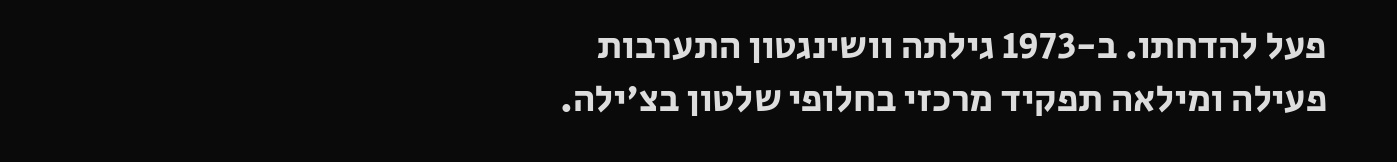פעל להדחתו. ב-1973 גילתה וושינגטון התערבות פעילה ומילאה תפקיד מרכזי בחלופי שלטון בצ'ילה.